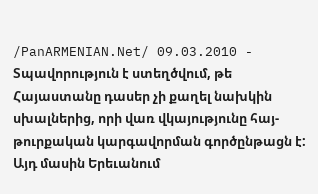/PanARMENIAN.Net/ 09.03.2010 - Տպավորություն է ստեղծվում, թե Հայաստանը դասեր չի քաղել նախկին սխալներից, որի վառ վկայությունը հայ-թուրքական կարգավորման գործընթացն է: Այդ մասին Երեւանում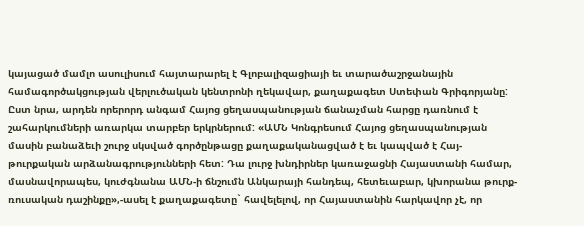կայացած մամլո ասուլիսում հայտարարել է Գլոբալիզացիայի եւ տարածաշրջանային համագործակցության վերլուծական կենտրոնի ղեկավար, քաղաքագետ Ստեփան Գրիգորյանը: Ըստ նրա, արդեն որերորդ անգամ Հայոց ցեղասպանության ճանաչման հարցը դառնում է շահարկումների առարկա տարբեր երկրներում: «ԱՄՆ Կոնգրեսում Հայոց ցեղասպանության մասին բանաձեւի շուրջ սկսված գործընթացը քաղաքականացված է եւ կապված է Հայ-թուրքական արձանագրությունների հետ: Դա լուրջ խնդիրներ կառաջացնի Հայաստանի համար, մասնավորապես, կուժգնանա ԱՄՆ-ի ճնշումն Անկարայի հանդեպ, հետեւաբար, կխորանա թուրք-ռուսական դաշինքը»,-ասել է քաղաքագետը` հավելելով, որ Հայաստանին հարկավոր չէ, որ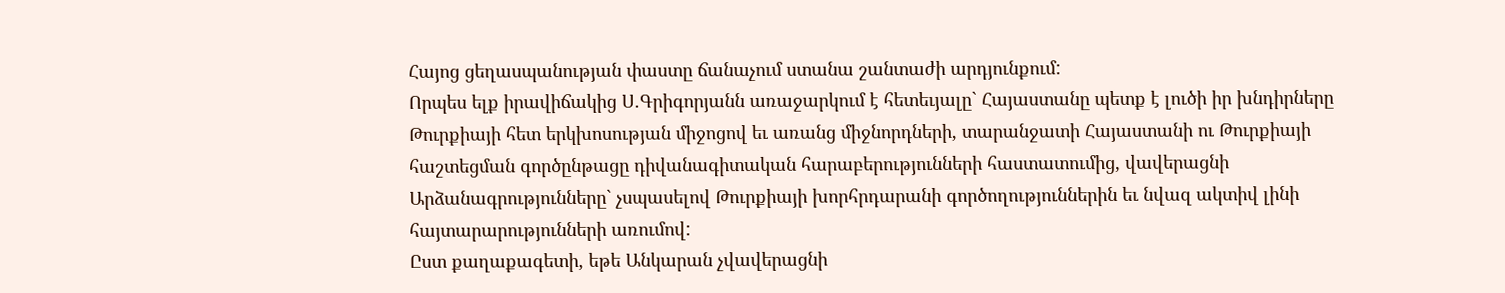Հայոց ցեղասպանության փաստը ճանաչում ստանա շանտաժի արդյունքում:
Որպես ելք իրավիճակից Ս.Գրիգորյանն առաջարկում է հետեւյալը` Հայաստանը պետք է լուծի իր խնդիրները Թուրքիայի հետ երկխոսության միջոցով եւ առանց միջնորդների, տարանջատի Հայաստանի ու Թուրքիայի հաշտեցման գործընթացը դիվանագիտական հարաբերությունների հաստատումից, վավերացնի Արձանագրությունները` չսպասելով Թուրքիայի խորհրդարանի գործողություններին եւ նվազ ակտիվ լինի հայտարարությունների առումով:
Ըստ քաղաքագետի, եթե Անկարան չվավերացնի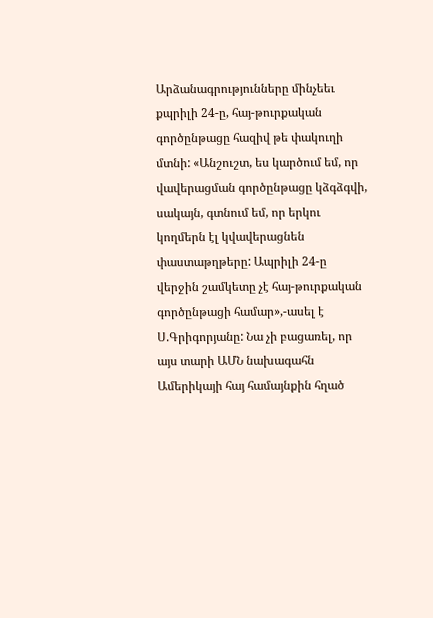Արձանագրությունները մինչեեւ քպրիլի 24-ը, հայ-թուրքական գործընթացը հազիվ թե փակուղի մտնի: «Անշուշտ, ես կարծում եմ, որ վավերացման գործընթացը կձգձգվի, սակայն, գտնում եմ, որ երկու կողմերն էլ կվավերացնեն փաստաթղթերը: Ապրիլի 24-ը վերջին շամկետը չէ հայ-թուրքական գործընթացի համար»,-ասել է Ս.Գրիգորյանը: Նա չի բացառել, որ այս տարի ԱՄՆ նախագահն Ամերիկայի հայ համայնքին հղած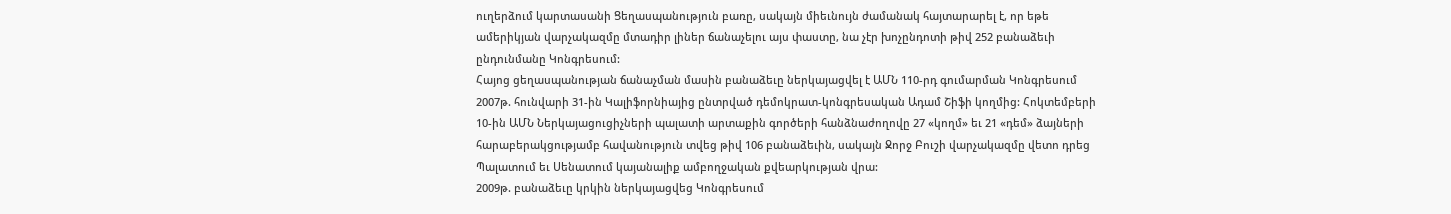ուղերձում կարտասանի Ցեղասպանություն բառը, սակայն միեւնույն ժամանակ հայտարարել է, որ եթե ամերիկյան վարչակազմը մտադիր լիներ ճանաչելու այս փաստը, նա չէր խոչընդոտի թիվ 252 բանաձեւի ընդունմանը Կոնգրեսում:
Հայոց ցեղասպանության ճանաչման մասին բանաձեւը ներկայացվել է ԱՄՆ 110-րդ գումարման Կոնգրեսում 2007թ. հունվարի 31-ին Կալիֆորնիայից ընտրված դեմոկրատ-կոնգրեսական Ադամ Շիֆի կողմից: Հոկտեմբերի 10-ին ԱՄՆ Ներկայացուցիչների պալատի արտաքին գործերի հանձնաժողովը 27 «կողմ» եւ 21 «դեմ» ձայների հարաբերակցությամբ հավանություն տվեց թիվ 106 բանաձեւին, սակայն Ջորջ Բուշի վարչակազմը վետո դրեց Պալատում եւ Սենատում կայանալիք ամբողջական քվեարկության վրա:
2009թ. բանաձեւը կրկին ներկայացվեց Կոնգրեսում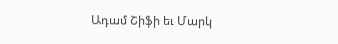Ադամ Շիֆի եւ Մարկ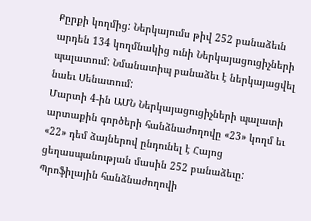Քըրքի կողմից: Ներկայումս թիվ 252 բանաձեւն արդեն 134 կողմնակից ունի Ներկայացուցիչների պալատում: Նմանատիպ բանաձեւ է ներկայացվել նաեւ Սենատում:
Մարտի 4-ին ԱՄՆ Ներկայացուցիչների պալատի արտաքին գործերի հանձնաժողովը «23» կողմ եւ «22» դեմ ձայներով ընդունել է Հայոց ցեղասպանության մասին 252 բանաձեւը: Պրոֆիլային հանձնաժողովի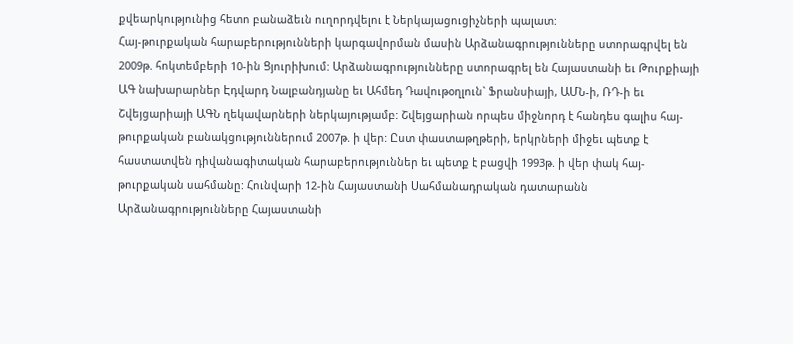քվեարկությունից հետո բանաձեւն ուղորդվելու է Ներկայացուցիչների պալատ:
Հայ-թուրքական հարաբերությունների կարգավորման մասին Արձանագրությունները ստորագրվել են 2009թ. հոկտեմբերի 10-ին Ցյուրիխում: Արձանագրությունները ստորագրել են Հայաստանի եւ Թուրքիայի ԱԳ նախարարներ Էդվարդ Նալբանդյանը եւ Ահմեդ Դավութօղլուն` Ֆրանսիայի, ԱՄՆ-ի, ՌԴ-ի եւ Շվեյցարիայի ԱԳՆ ղեկավարների ներկայությամբ: Շվեյցարիան որպես միջնորդ է հանդես գալիս հայ-թուրքական բանակցություններում 2007թ. ի վեր: Ըստ փաստաթղթերի, երկրների միջեւ պետք է հաստատվեն դիվանագիտական հարաբերություններ եւ պետք է բացվի 1993թ. ի վեր փակ հայ-թուրքական սահմանը: Հունվարի 12-ին Հայաստանի Սահմանադրական դատարանն Արձանագրությունները Հայաստանի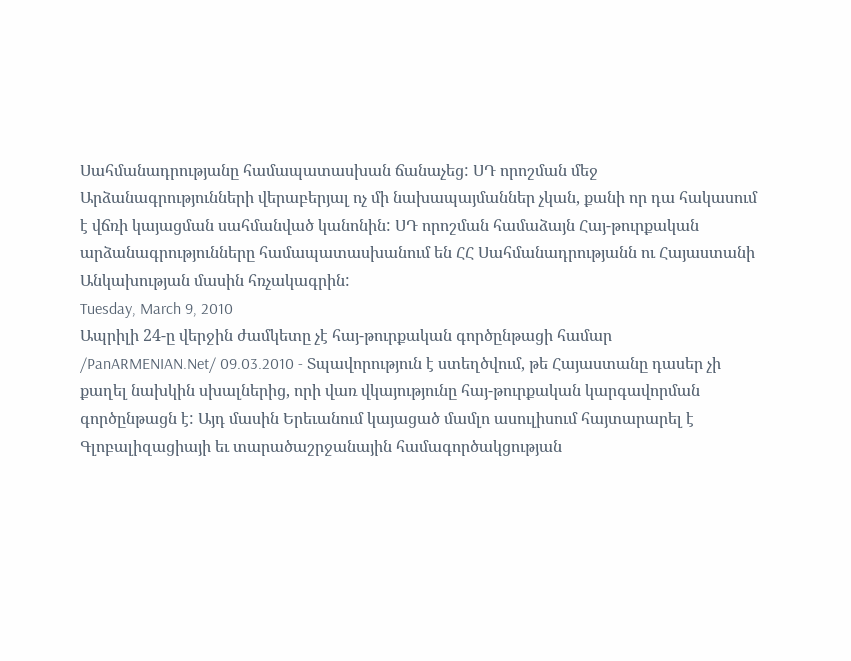Սահմանադրությանը համապատասխան ճանաչեց: ՍԴ որոշման մեջ Արձանագրությունների վերաբերյալ ոչ մի նախապայմաններ չկան, քանի որ դա հակասում է վճռի կայացման սահմանված կանոնին: ՍԴ որոշման համաձայն Հայ-թուրքական արձանագրությունները համապատասխանում են ՀՀ Սահմանադրությանն ու Հայաստանի Անկախության մասին հռչակագրին:
Tuesday, March 9, 2010
Ապրիլի 24-ը վերջին ժամկետը չէ հայ-թուրքական գործընթացի համար
/PanARMENIAN.Net/ 09.03.2010 - Տպավորություն է ստեղծվում, թե Հայաստանը դասեր չի քաղել նախկին սխալներից, որի վառ վկայությունը հայ-թուրքական կարգավորման գործընթացն է: Այդ մասին Երեւանում կայացած մամլո ասուլիսում հայտարարել է Գլոբալիզացիայի եւ տարածաշրջանային համագործակցության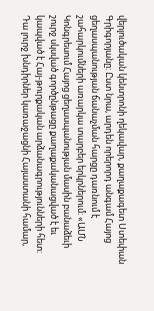վերլուծական կենտրոնի ղեկավար, քաղաքագետ Ստեփան Գրիգորյանը: Ըստ նրա, արդեն որերորդ անգամ Հայոց ցեղասպանության ճանաչման հարցը դառնում է շահարկումների առարկա տարբեր երկրներում: «ԱՄՆ Կոնգրեսում Հայոց ցեղասպանության մասին բանաձեւի շուրջ սկսված գործընթացը քաղաքականացված է եւ կապված է Հայ-թուրքական արձանագրությունների հետ: Դա լուրջ խնդիրներ կառաջացնի Հայաստանի համար,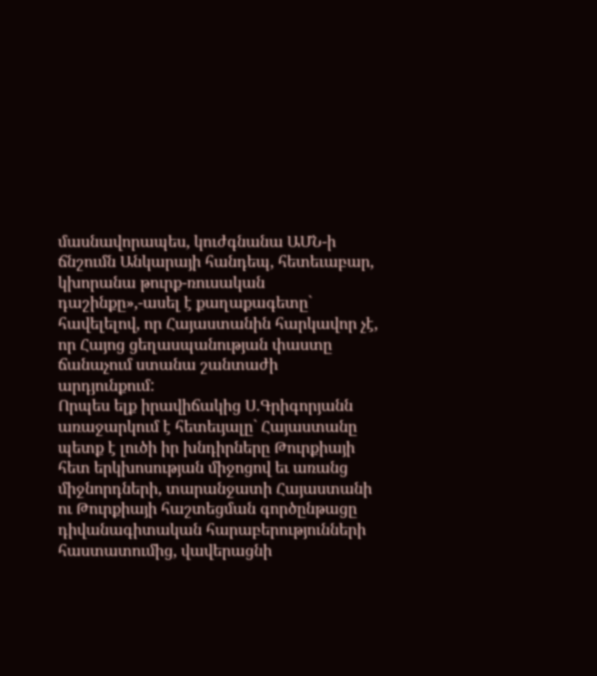մասնավորապես, կուժգնանա ԱՄՆ-ի ճնշումն Անկարայի հանդեպ, հետեւաբար, կխորանա թուրք-ռուսական դաշինքը»,-ասել է քաղաքագետը` հավելելով, որ Հայաստանին հարկավոր չէ, որ Հայոց ցեղասպանության փաստը ճանաչում ստանա շանտաժի արդյունքում:
Որպես ելք իրավիճակից Ս.Գրիգորյանն առաջարկում է հետեւյալը` Հայաստանը պետք է լուծի իր խնդիրները Թուրքիայի հետ երկխոսության միջոցով եւ առանց միջնորդների, տարանջատի Հայաստանի ու Թուրքիայի հաշտեցման գործընթացը դիվանագիտական հարաբերությունների հաստատումից, վավերացնի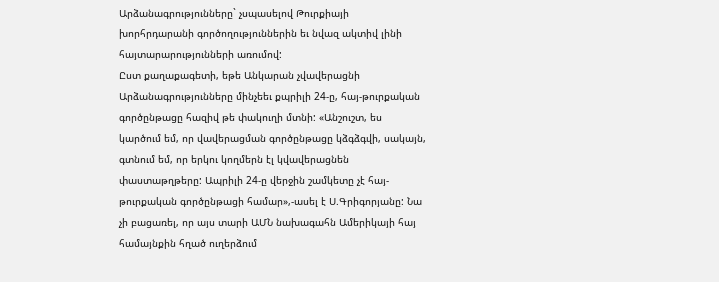Արձանագրությունները` չսպասելով Թուրքիայի խորհրդարանի գործողություններին եւ նվազ ակտիվ լինի հայտարարությունների առումով:
Ըստ քաղաքագետի, եթե Անկարան չվավերացնի Արձանագրությունները մինչեեւ քպրիլի 24-ը, հայ-թուրքական գործընթացը հազիվ թե փակուղի մտնի: «Անշուշտ, ես կարծում եմ, որ վավերացման գործընթացը կձգձգվի, սակայն, գտնում եմ, որ երկու կողմերն էլ կվավերացնեն փաստաթղթերը: Ապրիլի 24-ը վերջին շամկետը չէ հայ-թուրքական գործընթացի համար»,-ասել է Ս.Գրիգորյանը: Նա չի բացառել, որ այս տարի ԱՄՆ նախագահն Ամերիկայի հայ համայնքին հղած ուղերձում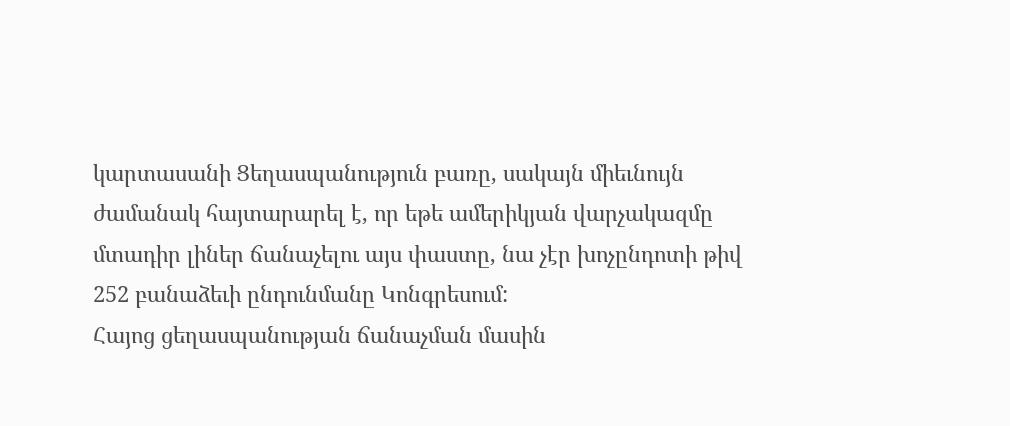կարտասանի Ցեղասպանություն բառը, սակայն միեւնույն ժամանակ հայտարարել է, որ եթե ամերիկյան վարչակազմը մտադիր լիներ ճանաչելու այս փաստը, նա չէր խոչընդոտի թիվ 252 բանաձեւի ընդունմանը Կոնգրեսում:
Հայոց ցեղասպանության ճանաչման մասին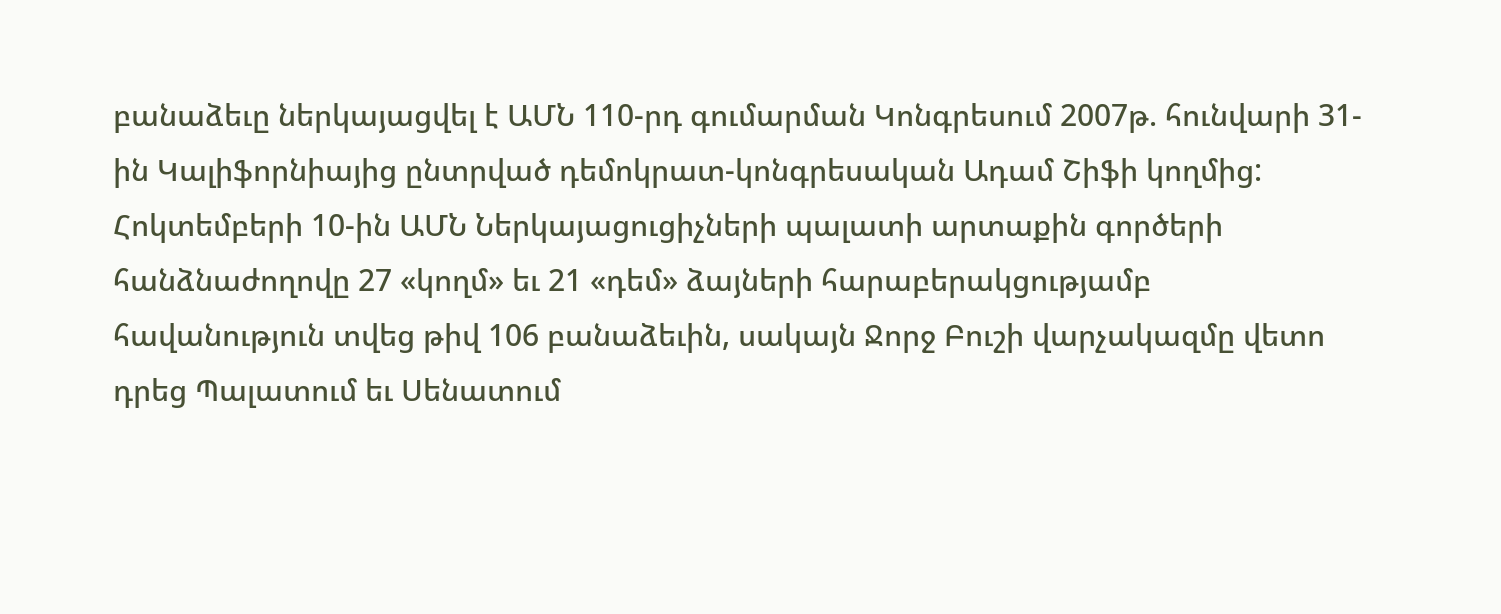բանաձեւը ներկայացվել է ԱՄՆ 110-րդ գումարման Կոնգրեսում 2007թ. հունվարի 31-ին Կալիֆորնիայից ընտրված դեմոկրատ-կոնգրեսական Ադամ Շիֆի կողմից: Հոկտեմբերի 10-ին ԱՄՆ Ներկայացուցիչների պալատի արտաքին գործերի հանձնաժողովը 27 «կողմ» եւ 21 «դեմ» ձայների հարաբերակցությամբ հավանություն տվեց թիվ 106 բանաձեւին, սակայն Ջորջ Բուշի վարչակազմը վետո դրեց Պալատում եւ Սենատում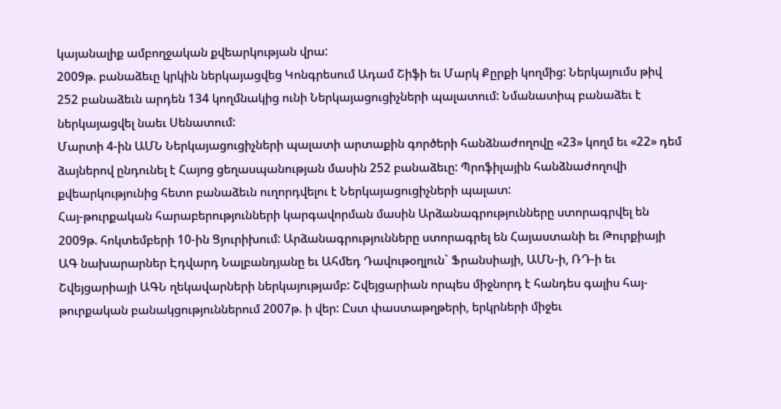կայանալիք ամբողջական քվեարկության վրա:
2009թ. բանաձեւը կրկին ներկայացվեց Կոնգրեսում Ադամ Շիֆի եւ Մարկ Քըրքի կողմից: Ներկայումս թիվ 252 բանաձեւն արդեն 134 կողմնակից ունի Ներկայացուցիչների պալատում: Նմանատիպ բանաձեւ է ներկայացվել նաեւ Սենատում:
Մարտի 4-ին ԱՄՆ Ներկայացուցիչների պալատի արտաքին գործերի հանձնաժողովը «23» կողմ եւ «22» դեմ ձայներով ընդունել է Հայոց ցեղասպանության մասին 252 բանաձեւը: Պրոֆիլային հանձնաժողովի քվեարկությունից հետո բանաձեւն ուղորդվելու է Ներկայացուցիչների պալատ:
Հայ-թուրքական հարաբերությունների կարգավորման մասին Արձանագրությունները ստորագրվել են 2009թ. հոկտեմբերի 10-ին Ցյուրիխում: Արձանագրությունները ստորագրել են Հայաստանի եւ Թուրքիայի ԱԳ նախարարներ Էդվարդ Նալբանդյանը եւ Ահմեդ Դավութօղլուն` Ֆրանսիայի, ԱՄՆ-ի, ՌԴ-ի եւ Շվեյցարիայի ԱԳՆ ղեկավարների ներկայությամբ: Շվեյցարիան որպես միջնորդ է հանդես գալիս հայ-թուրքական բանակցություններում 2007թ. ի վեր: Ըստ փաստաթղթերի, երկրների միջեւ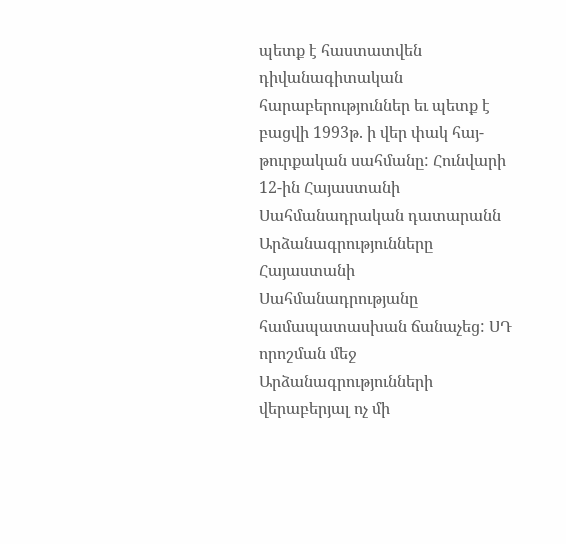պետք է հաստատվեն դիվանագիտական հարաբերություններ եւ պետք է բացվի 1993թ. ի վեր փակ հայ-թուրքական սահմանը: Հունվարի 12-ին Հայաստանի Սահմանադրական դատարանն Արձանագրությունները Հայաստանի Սահմանադրությանը համապատասխան ճանաչեց: ՍԴ որոշման մեջ Արձանագրությունների վերաբերյալ ոչ մի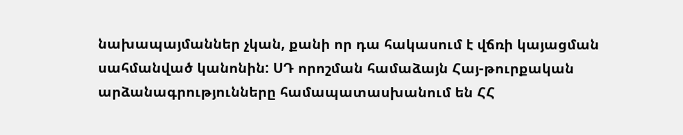նախապայմաններ չկան, քանի որ դա հակասում է վճռի կայացման սահմանված կանոնին: ՍԴ որոշման համաձայն Հայ-թուրքական արձանագրությունները համապատասխանում են ՀՀ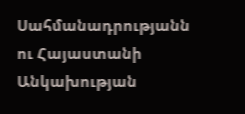Սահմանադրությանն ու Հայաստանի Անկախության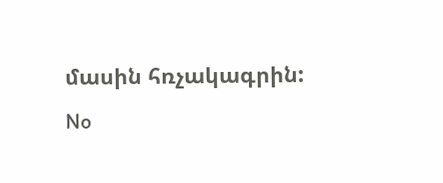մասին հռչակագրին:
No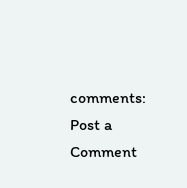comments:
Post a Comment